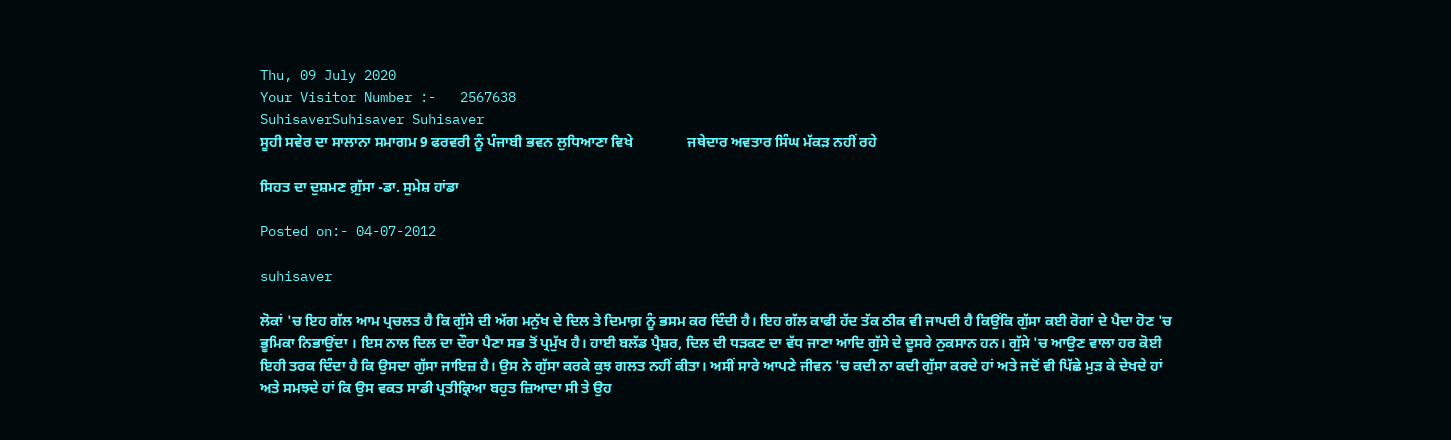Thu, 09 July 2020
Your Visitor Number :-   2567638
SuhisaverSuhisaver Suhisaver
ਸੂਹੀ ਸਵੇਰ ਦਾ ਸਾਲਾਨਾ ਸਮਾਗਮ 9 ਫਰਵਰੀ ਨੂੰ ਪੰਜਾਬੀ ਭਵਨ ਲੁਧਿਆਣਾ ਵਿਖੇ               ਜਥੇਦਾਰ ਅਵਤਾਰ ਸਿੰਘ ਮੱਕੜ ਨਹੀਂ ਰਹੇ

ਸਿਹਤ ਦਾ ਦੁਸ਼ਮਣ ਗ਼ੁੱਸਾ -ਡਾ. ਸੁਮੇਸ਼ ਹਾਂਡਾ

Posted on:- 04-07-2012

suhisaver

ਲੋਕਾਂ 'ਚ ਇਹ ਗੱਲ ਆਮ ਪ੍ਰਚਲਤ ਹੈ ਕਿ ਗੁੱਸੇ ਦੀ ਅੱਗ ਮਨੁੱਖ ਦੇ ਦਿਲ ਤੇ ਦਿਮਾਗ਼ ਨੂੰ ਭਸਮ ਕਰ ਦਿੰਦੀ ਹੈ। ਇਹ ਗੱਲ ਕਾਫੀ ਹੱਦ ਤੱਕ ਠੀਕ ਵੀ ਜਾਪਦੀ ਹੈ ਕਿਉਂਕਿ ਗੁੱਸਾ ਕਈ ਰੋਗਾਂ ਦੇ ਪੈਦਾ ਹੋਣ 'ਚ ਭੂਮਿਕਾ ਨਿਭਾਉਂਦਾ । ਇਸ ਨਾਲ ਦਿਲ ਦਾ ਦੌਰਾ ਪੈਣਾ ਸਭ ਤੋਂ ਪ੍ਰਮੁੱਖ ਹੈ। ਹਾਈ ਬਲੱਡ ਪ੍ਰੈਸ਼ਰ, ਦਿਲ ਦੀ ਧੜਕਣ ਦਾ ਵੱਧ ਜਾਣਾ ਆਦਿ ਗੁੱਸੇ ਦੇ ਦੂਸਰੇ ਨੁਕਸਾਨ ਹਨ। ਗੁੱਸੇ 'ਚ ਆਉਣ ਵਾਲਾ ਹਰ ਕੋਈ ਇਹੀ ਤਰਕ ਦਿੰਦਾ ਹੈ ਕਿ ਉਸਦਾ ਗੁੱਸਾ ਜਾਇਜ਼ ਹੈ। ਉਸ ਨੇ ਗੁੱਸਾ ਕਰਕੇ ਕੁਝ ਗਲਤ ਨਹੀਂ ਕੀਤਾ। ਅਸੀਂ ਸਾਰੇ ਆਪਣੇ ਜੀਵਨ 'ਚ ਕਦੀ ਨਾ ਕਦੀ ਗੁੱਸਾ ਕਰਦੇ ਹਾਂ ਅਤੇ ਜਦੋਂ ਵੀ ਪਿੱਛੇ ਮੁੜ ਕੇ ਦੇਖਦੇ ਹਾਂ ਅਤੇ ਸਮਝਦੇ ਹਾਂ ਕਿ ਉਸ ਵਕਤ ਸਾਡੀ ਪ੍ਰਤੀਕ੍ਰਿਆ ਬਹੁਤ ਜ਼ਿਆਦਾ ਸੀ ਤੇ ਉਹ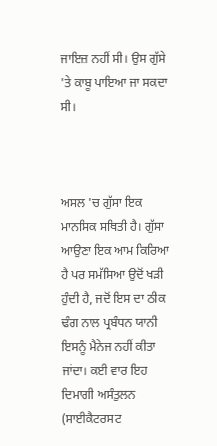ਜਾਇਜ਼ ਨਹੀਂ ਸੀ। ਉਸ ਗੁੱਸੇ 'ਤੇ ਕਾਬੂ ਪਾਇਆ ਜਾ ਸਕਦਾ ਸੀ।



ਅਸਲ 'ਚ ਗੁੱਸਾ ਇਕ ਮਾਨਸਿਕ ਸਥਿਤੀ ਹੈ। ਗੁੱਸਾ ਆਉਣਾ ਇਕ ਆਮ ਕਿਰਿਆ ਹੈ ਪਰ ਸਮੱਸਿਆ ਉਦੋਂ ਖੜੀ ਹੁੰਦੀ ਹੈ, ਜਦੋਂ ਇਸ ਦਾ ਠੀਕ ਢੰਗ ਨਾਲ ਪ੍ਰਬੰਧਨ ਯਾਨੀ ਇਸਨੂੰ ਮੈਨੇਜ ਨਹੀਂ ਕੀਤਾ ਜਾਂਦਾ। ਕਈ ਵਾਰ ਇਹ ਦਿਮਾਗੀ ਅਸੰਤੁਲਨ (ਸਾਈਕੈਟਰਸਟ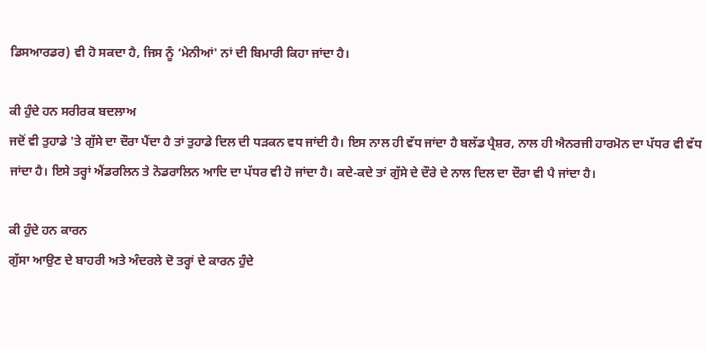ਡਿਸਆਰਡਰ) ਵੀ ਹੋ ਸਕਦਾ ਹੈ, ਜਿਸ ਨੂੰ ‘ਮੇਨੀਆਂ' ਨਾਂ ਦੀ ਬਿਮਾਰੀ ਕਿਹਾ ਜਾਂਦਾ ਹੈ।

ਕੀ ਹੁੰਦੇ ਹਨ ਸਰੀਰਕ ਬਦਲਾਅ
ਜਦੋਂ ਵੀ ਤੁਹਾਡੇ 'ਤੇ ਗੁੱਸੇ ਦਾ ਦੌਰਾ ਪੈਂਦਾ ਹੈ ਤਾਂ ਤੁਹਾਡੇ ਦਿਲ ਦੀ ਧੜਕਨ ਵਧ ਜਾਂਦੀ ਹੈ। ਇਸ ਨਾਲ ਹੀ ਵੱਧ ਜਾਂਦਾ ਹੈ ਬਲੱਡ ਪ੍ਰੈਸ਼ਰ, ਨਾਲ ਹੀ ਐਨਰਜੀ ਹਾਰਮੋਨ ਦਾ ਪੱਧਰ ਵੀ ਵੱਧ ਜਾਂਦਾ ਹੈ। ਇਸੇ ਤਰ੍ਹਾਂ ਐਂਡਰਲਿਨ ਤੇ ਨੋਡਰਾਲਿਨ ਆਦਿ ਦਾ ਪੱਧਰ ਵੀ ਹੋ ਜਾਂਦਾ ਹੈ। ਕਦੇ-ਕਦੇ ਤਾਂ ਗੁੱਸੇ ਦੇ ਦੌਰੇ ਦੇ ਨਾਲ ਦਿਲ ਦਾ ਦੌਰਾ ਵੀ ਪੈ ਜਾਂਦਾ ਹੈ।

ਕੀ ਹੁੰਦੇ ਹਨ ਕਾਰਨ
ਗੁੱਸਾ ਆਉਣ ਦੇ ਬਾਹਰੀ ਅਤੇ ਅੰਦਰਲੇ ਦੋ ਤਰ੍ਹਾਂ ਦੇ ਕਾਰਨ ਹੁੰਦੇ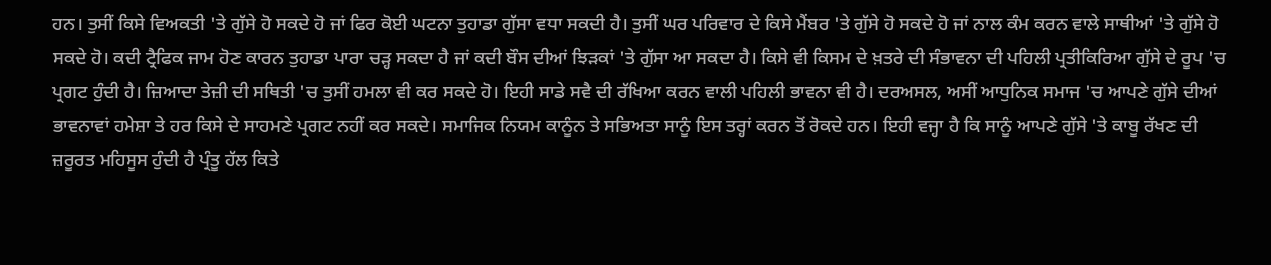ਹਨ। ਤੁਸੀਂ ਕਿਸੇ ਵਿਅਕਤੀ 'ਤੇ ਗੁੱਸੇ ਹੋ ਸਕਦੇ ਹੋ ਜਾਂ ਫਿਰ ਕੋਈ ਘਟਨਾ ਤੁਹਾਡਾ ਗੁੱਸਾ ਵਧਾ ਸਕਦੀ ਹੈ। ਤੁਸੀਂ ਘਰ ਪਰਿਵਾਰ ਦੇ ਕਿਸੇ ਮੈਂਬਰ 'ਤੇ ਗੁੱਸੇ ਹੋ ਸਕਦੇ ਹੋ ਜਾਂ ਨਾਲ ਕੰਮ ਕਰਨ ਵਾਲੇ ਸਾਥੀਆਂ 'ਤੇ ਗੁੱਸੇ ਹੋ ਸਕਦੇ ਹੋ। ਕਦੀ ਟ੍ਰੈਫਿਕ ਜਾਮ ਹੋਣ ਕਾਰਨ ਤੁਹਾਡਾ ਪਾਰਾ ਚੜ੍ਹ ਸਕਦਾ ਹੈ ਜਾਂ ਕਦੀ ਬੌਸ ਦੀਆਂ ਝਿੜਕਾਂ 'ਤੇ ਗੁੱਸਾ ਆ ਸਕਦਾ ਹੈ। ਕਿਸੇ ਵੀ ਕਿਸਮ ਦੇ ਖ਼ਤਰੇ ਦੀ ਸੰਭਾਵਨਾ ਦੀ ਪਹਿਲੀ ਪ੍ਰਤੀਕਿਰਿਆ ਗੁੱਸੇ ਦੇ ਰੂਪ 'ਚ ਪ੍ਰਗਟ ਹੁੰਦੀ ਹੈ। ਜ਼ਿਆਦਾ ਤੇਜ਼ੀ ਦੀ ਸਥਿਤੀ 'ਚ ਤੁਸੀਂ ਹਮਲਾ ਵੀ ਕਰ ਸਕਦੇ ਹੋ। ਇਹੀ ਸਾਡੇ ਸਵੈ ਦੀ ਰੱਖਿਆ ਕਰਨ ਵਾਲੀ ਪਹਿਲੀ ਭਾਵਨਾ ਵੀ ਹੈ। ਦਰਅਸਲ, ਅਸੀਂ ਆਧੁਨਿਕ ਸਮਾਜ 'ਚ ਆਪਣੇ ਗੁੱਸੇ ਦੀਆਂ ਭਾਵਨਾਵਾਂ ਹਮੇਸ਼ਾ ਤੇ ਹਰ ਕਿਸੇ ਦੇ ਸਾਹਮਣੇ ਪ੍ਰਗਟ ਨਹੀਂ ਕਰ ਸਕਦੇ। ਸਮਾਜਿਕ ਨਿਯਮ ਕਾਨੂੰਨ ਤੇ ਸਭਿਅਤਾ ਸਾਨੂੰ ਇਸ ਤਰ੍ਹਾਂ ਕਰਨ ਤੋਂ ਰੋਕਦੇ ਹਨ। ਇਹੀ ਵਜ੍ਹਾ ਹੈ ਕਿ ਸਾਨੂੰ ਆਪਣੇ ਗੁੱਸੇ 'ਤੇ ਕਾਬੂ ਰੱਖਣ ਦੀ ਜ਼ਰੂਰਤ ਮਹਿਸੂਸ ਹੁੰਦੀ ਹੈ ਪ੍ਰੰਤੂ ਹੱਲ ਕਿਤੇ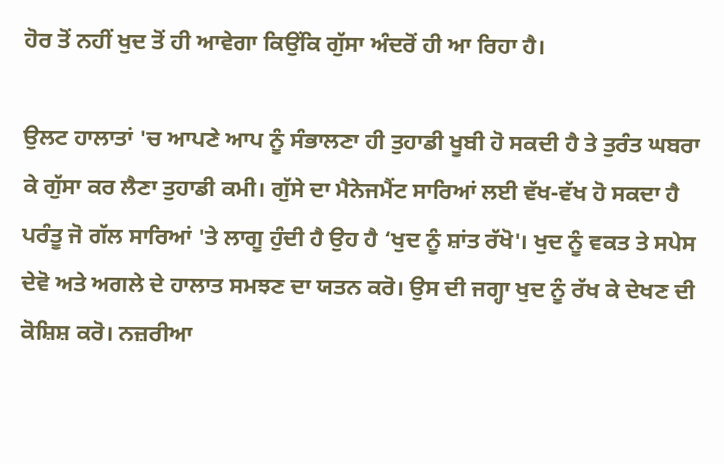ਹੋਰ ਤੋਂ ਨਹੀਂ ਖੁਦ ਤੋਂ ਹੀ ਆਵੇਗਾ ਕਿਉਂਕਿ ਗੁੱਸਾ ਅੰਦਰੋਂ ਹੀ ਆ ਰਿਹਾ ਹੈ।

ਉਲਟ ਹਾਲਾਤਾਂ 'ਚ ਆਪਣੇ ਆਪ ਨੂੰ ਸੰਭਾਲਣਾ ਹੀ ਤੁਹਾਡੀ ਖੂਬੀ ਹੋ ਸਕਦੀ ਹੈ ਤੇ ਤੁਰੰਤ ਘਬਰਾ ਕੇ ਗੁੱਸਾ ਕਰ ਲੈਣਾ ਤੁਹਾਡੀ ਕਮੀ। ਗੁੱਸੇ ਦਾ ਮੈਨੇਜਮੈਂਟ ਸਾਰਿਆਂ ਲਈ ਵੱਖ-ਵੱਖ ਹੋ ਸਕਦਾ ਹੈ ਪਰੰਤੂ ਜੋ ਗੱਲ ਸਾਰਿਆਂ 'ਤੇ ਲਾਗੂ ਹੁੰਦੀ ਹੈ ਉਹ ਹੈ ‘ਖੁਦ ਨੂੰ ਸ਼ਾਂਤ ਰੱਖੋ'। ਖੁਦ ਨੂੰ ਵਕਤ ਤੇ ਸਪੇਸ ਦੇਵੋ ਅਤੇ ਅਗਲੇ ਦੇ ਹਾਲਾਤ ਸਮਝਣ ਦਾ ਯਤਨ ਕਰੋ। ਉਸ ਦੀ ਜਗ੍ਹਾ ਖੁਦ ਨੂੰ ਰੱਖ ਕੇ ਦੇਖਣ ਦੀ ਕੋਸ਼ਿਸ਼ ਕਰੋ। ਨਜ਼ਰੀਆ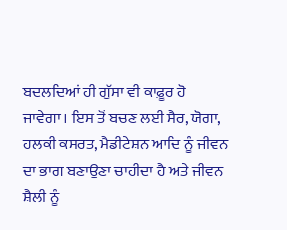ਬਦਲਦਿਆਂ ਹੀ ਗੁੱਸਾ ਵੀ ਕਾਫ਼ੂਰ ਹੋ ਜਾਵੇਗਾ। ਇਸ ਤੋਂ ਬਚਣ ਲਈ ਸੈਰ, ਯੋਗਾ, ਹਲਕੀ ਕਸਰਤ, ਮੈਡੀਟੇਸ਼ਨ ਆਦਿ ਨੂੰ ਜੀਵਨ ਦਾ ਭਾਗ ਬਣਾਉਣਾ ਚਾਹੀਦਾ ਹੈ ਅਤੇ ਜੀਵਨ ਸ਼ੈਲੀ ਨੂੰ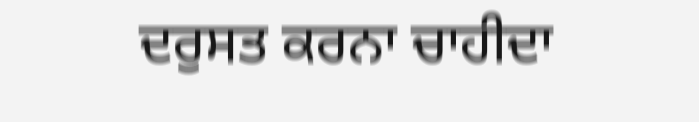ਦਰੁਸਤ ਕਰਨਾ ਚਾਹੀਦਾ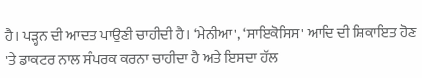ਹੈ। ਪੜ੍ਹਨ ਦੀ ਆਦਤ ਪਾਉਣੀ ਚਾਹੀਦੀ ਹੈ। ‘ਮੇਨੀਆ', ‘ਸਾਇਕੋਸਿਸ' ਆਦਿ ਦੀ ਸ਼ਿਕਾਇਤ ਹੋਣ 'ਤੇ ਡਾਕਟਰ ਨਾਲ ਸੰਪਰਕ ਕਰਨਾ ਚਾਹੀਦਾ ਹੈ ਅਤੇ ਇਸਦਾ ਹੱਲ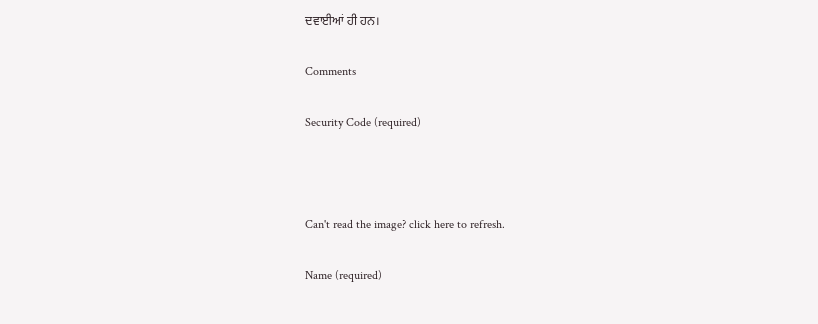ਦਵਾਈਆਂ ਹੀ ਹਨ।

Comments

Security Code (required)



Can't read the image? click here to refresh.

Name (required)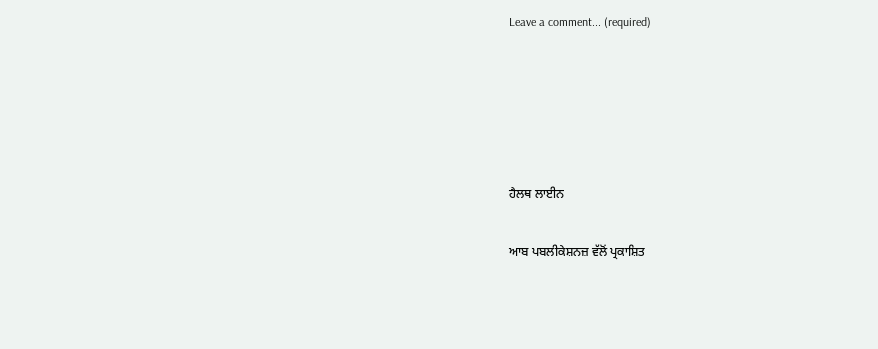Leave a comment... (required)





ਹੈਲਥ ਲਾਈਨ

ਆਬ ਪਬਲੀਕੇਸ਼ਨਜ਼ ਵੱਲੋਂ ਪ੍ਰਕਾਸ਼ਿਤ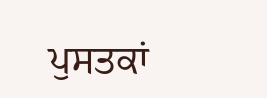ਪੁਸਤਕਾਂ